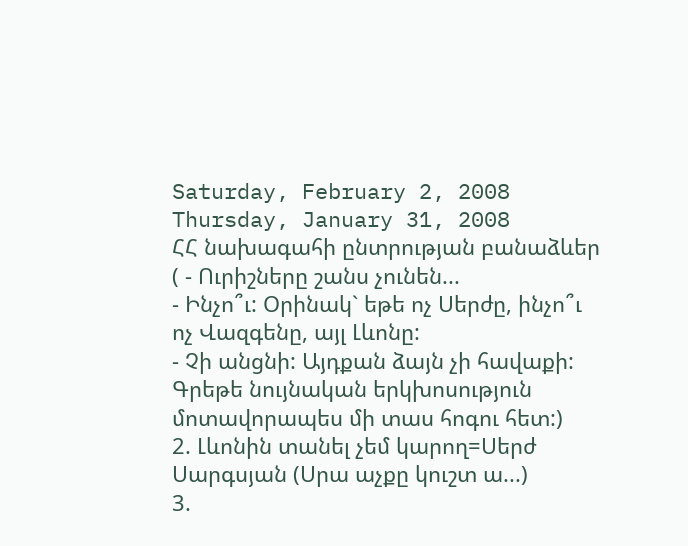Saturday, February 2, 2008
Thursday, January 31, 2008
ՀՀ նախագահի ընտրության բանաձևեր
( - Ուրիշները շանս չունեն...
- Ինչո՞ւ: Օրինակ` եթե ոչ Սերժը, ինչո՞ւ ոչ Վազգենը, այլ Լևոնը:
- Չի անցնի: Այդքան ձայն չի հավաքի:
Գրեթե նույնական երկխոսություն մոտավորապես մի տաս հոգու հետ:)
2. Լևոնին տանել չեմ կարող=Սերժ Սարգսյան (Սրա աչքը կուշտ ա...)
3.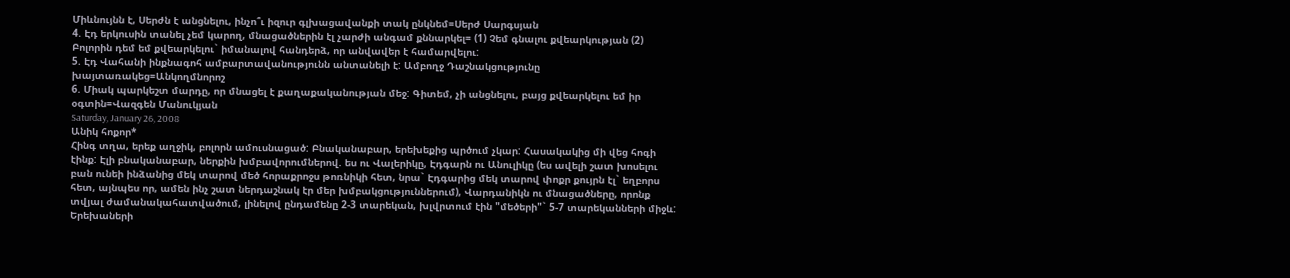Միևնույնն է, Սերժն է անցնելու, ինչո՞ւ իզուր գլխացավանքի տակ ընկնեմ=Սերժ Սարգսյան
4. Էդ երկուսին տանել չեմ կարող, մնացածներին էլ չարժի անգամ քննարկել= (1) Չեմ գնալու քվեարկության (2) Բոլորին դեմ եմ քվեարկելու` իմանալով հանդերձ, որ անվավեր է համարվելու:
5. Էդ Վահանի ինքնագոհ ամբարտավանությունն անտանելի է: Ամբողջ Դաշնակցությունը խայտառակեց=Անկողմնորոշ
6. Միակ պարկեշտ մարդը, որ մնացել է քաղաքականության մեջ: Գիտեմ, չի անցնելու, բայց քվեարկելու եմ իր օգտին=Վազգեն Մանուկյան
Saturday, January 26, 2008
Անիկ հոքոր*
Հինգ տղա, երեք աղջիկ, բոլորն ամուսնացած: Բնականաբար, երեխեքից պրծում չկար: Հասակակից մի վեց հոգի էինք: Էլի բնականաբար, ներքին խմբավորումներով. ես ու Վալերիկը, Էդգարն ու Անուլիկը (ես ավելի շատ խոսելու բան ունեի ինձանից մեկ տարով մեծ հորաքրոջս թոռնիկի հետ, նրա` Էդգարից մեկ տարով փոքր քույրն էլ` եղբորս հետ, այնպես որ, ամեն ինչ շատ ներդաշնակ էր մեր խմբակցություններում), Վարդանիկն ու մնացածները, որոնք տվյալ ժամանակահատվածում, լինելով ընդամենը 2-3 տարեկան, խլվրտում էին "մեծերի"` 5-7 տարեկանների միջև: Երեխաների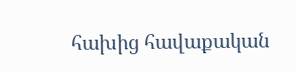հախից հավաքական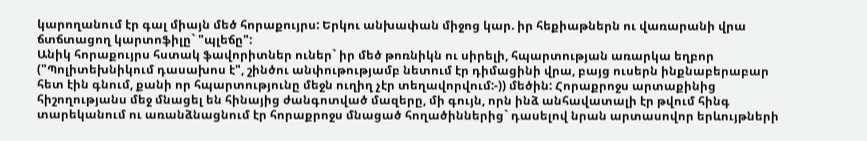կարողանում էր գալ միայն մեծ հորաքույրս: Երկու անխափան միջոց կար. իր հեքիաթներն ու վառարանի վրա ճտճտացող կարտոֆիլը` "պլեճը":
Անիկ հորաքույրս հստակ ֆավորիտներ ուներ` իր մեծ թոռնիկն ու սիրելի, հպարտության առարկա եղբոր ("Պոլիտեխնիկում դասախոս է", շինծու անփութությամբ նետում էր դիմացինի վրա, բայց ուսերն ինքնաբերաբար հետ էին գնում, քանի որ հպարտությունը մեջն ուղիղ չէր տեղավորվում:-)) մեծին: Հորաքրոջս արտաքինից հիշողությանս մեջ մնացել են հինայից ժանգոտված մազերը, մի գույն, որն ինձ անհավատալի էր թվում հինգ տարեկանում ու առանձնացնում էր հորաքրոջս մնացած հողածիններից` դասելով նրան արտասովոր երևույթների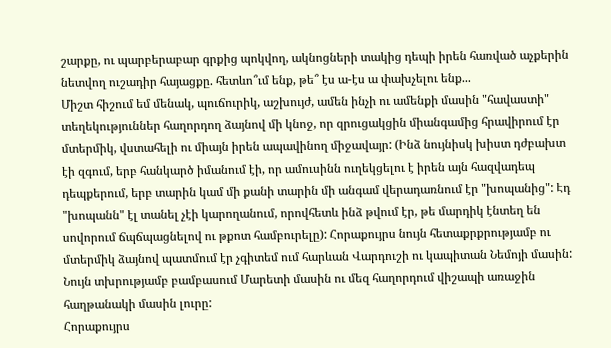շարքը, ու պարբերաբար գրքից պոկվող, ակնոցների տակից դեպի իրեն հառված աչքերին նետվող ուշադիր հայացքը. հետևո՞ւմ ենք, թե՞ էս ա-էս ա փախչելու ենք...
Միշտ հիշում եմ մենակ, պուճուրիկ, աշխույժ, ամեն ինչի ու ամենքի մասին "հավաստի" տեղեկություններ հաղորդող ձայնով մի կնոջ, որ զրուցակցին միանգամից հրավիրում էր մտերմիկ, վստահելի ու միայն իրեն ապավինող միջավայր: (Ինձ նույնիսկ խիստ դժբախտ էի զգում, երբ հանկարծ իմանում էի, որ ամուսինն ուղեկցելու է իրեն այն հազվադեպ դեպքերում, երբ տարին կամ մի քանի տարին մի անգամ վերադառնում էր "խոպանից": Էդ "խոպանն" էլ տանել չէի կարողանում, որովհետև ինձ թվում էր, թե մարդիկ էնտեղ են սովորում ճպճպացնելով ու թքոտ համբուրելը): Հորաքույրս նույն հետաքրքրությամբ ու մտերմիկ ձայնով պատմում էր չգիտեմ ում հարևան Վարդուշի ու կապիտան Նեմոյի մասին: Նույն տխրությամբ բամբասում Մարետի մասին ու մեզ հաղորդում վիշապի առաջին հաղթանակի մասին լուրը:
Հորաքույրս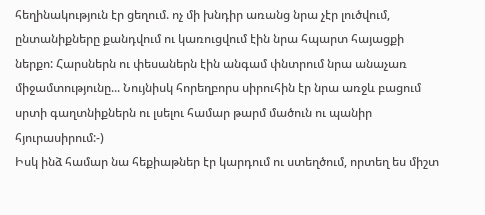հեղինակություն էր ցեղում. ոչ մի խնդիր առանց նրա չէր լուծվում, ընտանիքները քանդվում ու կառուցվում էին նրա հպարտ հայացքի ներքո: Հարսներն ու փեսաներն էին անգամ փնտրում նրա անաչառ միջամտությունը... Նույնիսկ հորեղբորս սիրուհին էր նրա առջև բացում սրտի գաղտնիքներն ու լսելու համար թարմ մածուն ու պանիր հյուրասիրում:-)
Իսկ ինձ համար նա հեքիաթներ էր կարդում ու ստեղծում, որտեղ ես միշտ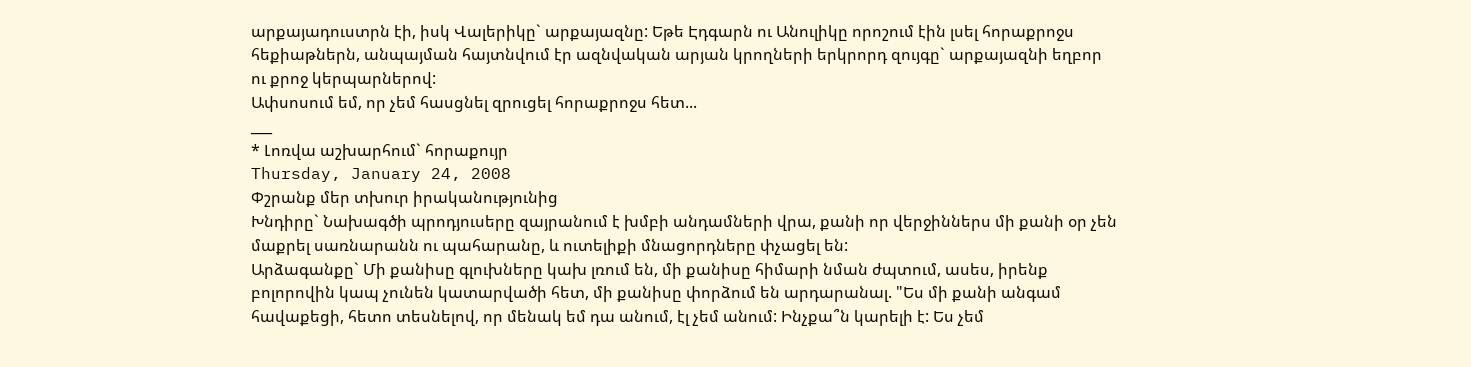արքայադուստրն էի, իսկ Վալերիկը` արքայազնը: Եթե Էդգարն ու Անուլիկը որոշում էին լսել հորաքրոջս հեքիաթներն, անպայման հայտնվում էր ազնվական արյան կրողների երկրորդ զույգը` արքայազնի եղբոր ու քրոջ կերպարներով:
Ափսոսում եմ, որ չեմ հասցնել զրուցել հորաքրոջս հետ...
___
* Լոռվա աշխարհում` հորաքույր
Thursday, January 24, 2008
Փշրանք մեր տխուր իրականությունից
Խնդիրը` Նախագծի պրոդյուսերը զայրանում է խմբի անդամների վրա, քանի որ վերջիններս մի քանի օր չեն մաքրել սառնարանն ու պահարանը, և ուտելիքի մնացորդները փչացել են:
Արձագանքը` Մի քանիսը գլուխները կախ լռում են, մի քանիսը հիմարի նման ժպտում, ասես, իրենք բոլորովին կապ չունեն կատարվածի հետ, մի քանիսը փորձում են արդարանալ. "Ես մի քանի անգամ հավաքեցի, հետո տեսնելով, որ մենակ եմ դա անում, էլ չեմ անում: Ինչքա՞ն կարելի է: Ես չեմ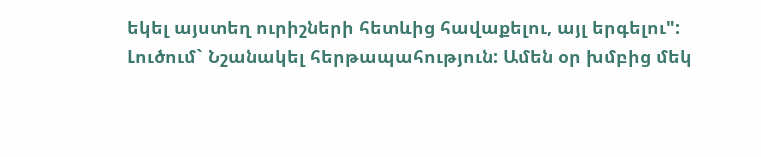եկել այստեղ ուրիշների հետևից հավաքելու, այլ երգելու":
Լուծում` Նշանակել հերթապահություն: Ամեն օր խմբից մեկ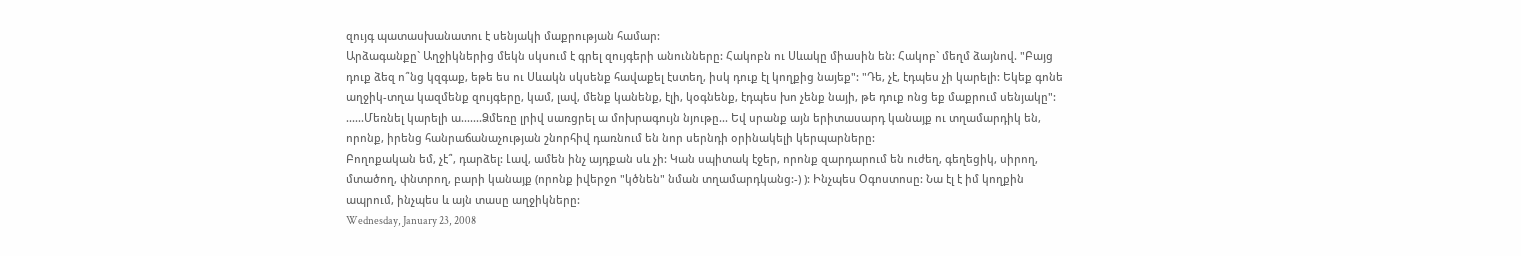զույգ պատասխանատու է սենյակի մաքրության համար:
Արձագանքը` Աղջիկներից մեկն սկսում է գրել զույգերի անունները: Հակոբն ու Սևակը միասին են: Հակոբ` մեղմ ձայնով. "Բայց դուք ձեզ ո՞նց կզգաք, եթե ես ու Սևակն սկսենք հավաքել էստեղ, իսկ դուք էլ կողքից նայեք": "Դե, չէ, էդպես չի կարելի: Եկեք գոնե աղջիկ-տղա կազմենք զույգերը, կամ, լավ, մենք կանենք, էլի, կօգնենք, էդպես խո չենք նայի, թե դուք ոնց եք մաքրում սենյակը":
......Մեռնել կարելի ա.......Ձմեռը լրիվ սառցրել ա մոխրագույն նյութը... Եվ սրանք այն երիտասարդ կանայք ու տղամարդիկ են, որոնք, իրենց հանրաճանաչության շնորհիվ դառնում են նոր սերնդի օրինակելի կերպարները:
Բողոքական եմ, չէ՞, դարձել: Լավ, ամեն ինչ այդքան սև չի: Կան սպիտակ էջեր, որոնք զարդարում են ուժեղ, գեղեցիկ, սիրող, մտածող, փնտրող, բարի կանայք (որոնք իվերջո "կծնեն" նման տղամարդկանց:-) ): Ինչպես Օգոստոսը: Նա էլ է իմ կողքին ապրում, ինչպես և այն տասը աղջիկները:
Wednesday, January 23, 2008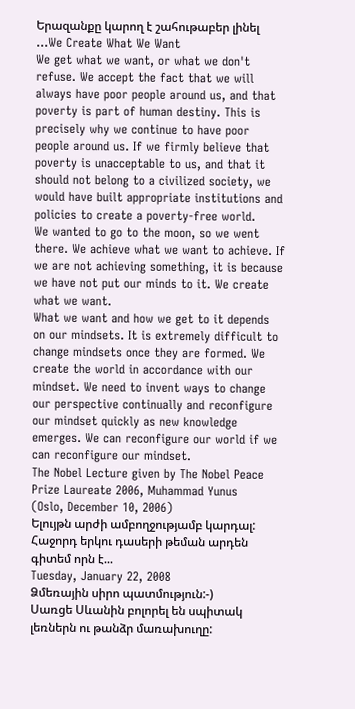Երազանքը կարող է շահութաբեր լինել
...We Create What We Want
We get what we want, or what we don't refuse. We accept the fact that we will always have poor people around us, and that poverty is part of human destiny. This is precisely why we continue to have poor people around us. If we firmly believe that poverty is unacceptable to us, and that it should not belong to a civilized society, we would have built appropriate institutions and policies to create a poverty-free world.
We wanted to go to the moon, so we went there. We achieve what we want to achieve. If we are not achieving something, it is because we have not put our minds to it. We create what we want.
What we want and how we get to it depends on our mindsets. It is extremely difficult to change mindsets once they are formed. We create the world in accordance with our mindset. We need to invent ways to change our perspective continually and reconfigure our mindset quickly as new knowledge emerges. We can reconfigure our world if we can reconfigure our mindset.
The Nobel Lecture given by The Nobel Peace Prize Laureate 2006, Muhammad Yunus
(Oslo, December 10, 2006)
Ելույթն արժի ամբողջությամբ կարդալ:
Հաջորդ երկու դասերի թեման արդեն գիտեմ որն է...
Tuesday, January 22, 2008
Ձմեռային սիրո պատմություն:-)
Սառցե Սևանին բոլորել են սպիտակ լեռներն ու թանձր մառախուղը: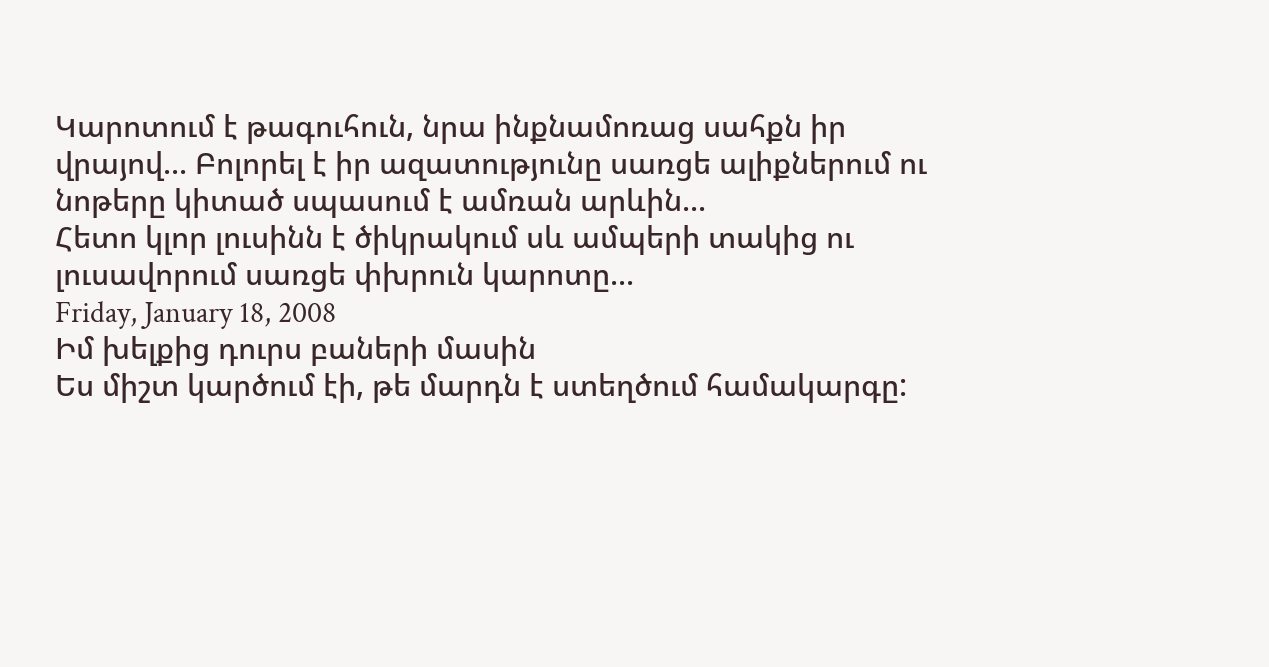Կարոտում է թագուհուն, նրա ինքնամոռաց սահքն իր վրայով... Բոլորել է իր ազատությունը սառցե ալիքներում ու նոթերը կիտած սպասում է ամռան արևին...
Հետո կլոր լուսինն է ծիկրակում սև ամպերի տակից ու լուսավորում սառցե փխրուն կարոտը...
Friday, January 18, 2008
Իմ խելքից դուրս բաների մասին
Ես միշտ կարծում էի, թե մարդն է ստեղծում համակարգը: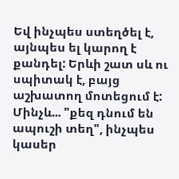Եվ ինչպես ստեղծել է, այնպես ել կարող է քանդել: Երևի շատ սև ու սպիտակ է, բայց աշխատող մոտեցում է: Մինչև... "քեզ դնում են ապուշի տեղ", ինչպես կասեր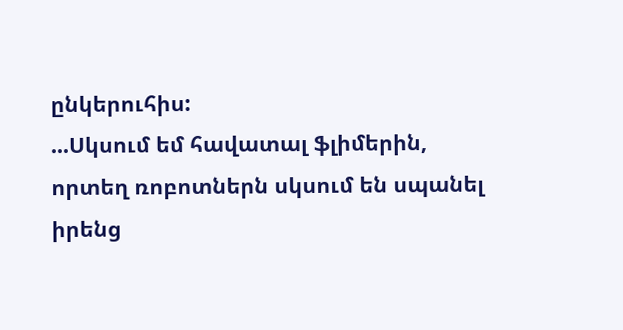ընկերուհիս:
...Սկսում եմ հավատալ ֆլիմերին, որտեղ ռոբոտներն սկսում են սպանել իրենց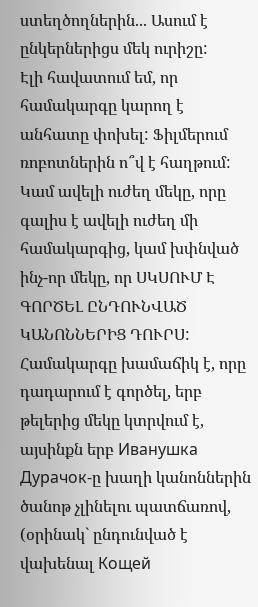ստեղծողներին... Ասում է ընկերներիցս մեկ ուրիշը:
Էլի հավատում եմ, որ համակարգը կարող է անհատը փոխել: Ֆիլմերում ռոբոտներին ո՞վ է հաղթում: Կամ ավելի ուժեղ մեկը, որը գալիս է ավելի ուժեղ մի համակարգից, կամ խփնված ինչ-որ մեկը, որ ՍԿՍՈՒՄ Է ԳՈՐԾԵԼ ԸՆԴՈՒՆՎԱԾ ԿԱՆՈՆՆԵՐԻՑ ԴՈՒՐՍ: Համակարգը խամաճիկ է, որը դադարում է գործել, երբ թելերից մեկը կտրվում է, այսինքն երբ Иванушка Дурачок-ը խաղի կանոններին ծանոթ չլինելու պատճառով, (օրինակ` ընդունված է վախենալ Кощей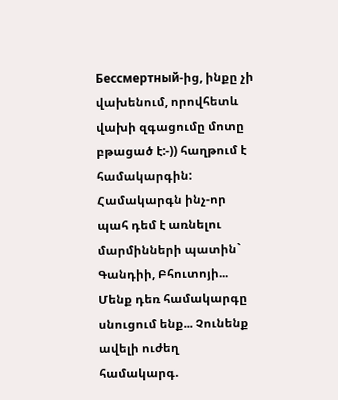Бессмертный-ից, ինքը չի վախենում, որովհետև վախի զգացումը մոտը բթացած է:-)) հաղթում է համակարգին: Համակարգն ինչ-որ պահ դեմ է առնելու մարմինների պատին` Գանդիի, Բհուտոյի...
Մենք դեռ համակարգը սնուցում ենք... Չունենք ավելի ուժեղ համակարգ.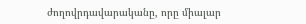ժողովրդավարականը, որը միալար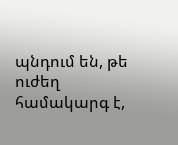պնդում են, թե ուժեղ համակարգ է,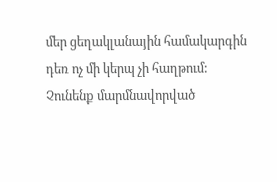մեր ցեղակլանային համակարգին դեռ ոչ մի կերպ չի հաղթում: Չունենք մարմնավորված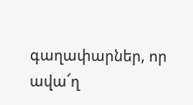գաղափարներ, որ ավա՜ղ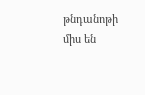թնդանոթի միս են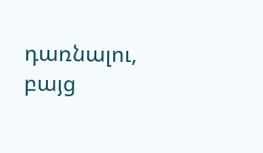դառնալու, բայց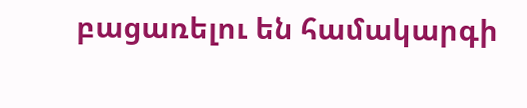բացառելու են համակարգի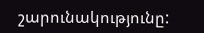շարունակությունը: